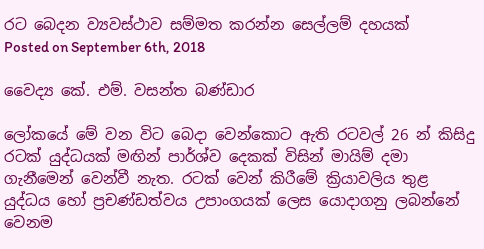රට බෙදන ව්‍යවස්ථාව සම්මත කරන්න සෙල්ලම් දහයක්
Posted on September 6th, 2018

වෛද්‍ය කේ. එම්. වසන්ත බණ්ඩාර

ලෝකයේ මේ වන විට බෙදා වෙන්කොට ඇති රටවල් 26 න් කිසිදු රටක් යුද්ධයක් මඟින් පාර්ශ්ව දෙකක් විසින් මායිම් දමා ගැනීමෙන් වෙන්වී නැත. රටක් වෙන් කිරීමේ ක්‍රියාවලිය තුළ යුද්ධය හෝ ප්‍රචණ්ඩත්වය උපාංගයක් ලෙස යොදාගනු ලබන්නේ වෙනම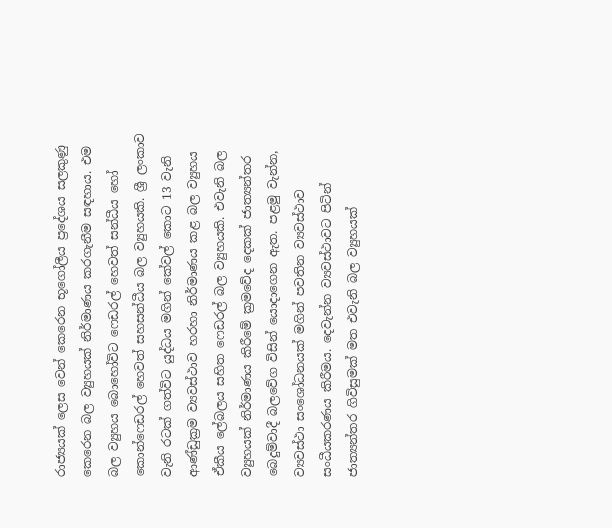රාජ්‍යයක් ලෙස වෙන් කෙරෙන භූගෝලීය ප්‍රදේශය සලකුණු කෙරෙන බල ව්‍යුහයක් නිර්මාණය කරගැනීම සඳහාය. එම බල ව්‍යුහය බොහෝවිට ෆෙඩරල් හෙවත් සන්ධීය හෝ කොන්ෆෙඩරල් හෙවත් සහසන්ධීය බල ව්‍යුහයකි. ශ්‍රී ලංකාව වැනි රටක් ගත්විට යුද්ධය මගින් කේවල් කොට 13 වැනි ආණ්ඩුක්‍රම ව්‍යවස්ථාව හරහා නිර්මාණය කළ බල ව්‍යුහය ඒකීය ලේබලය සහිත ෆෙඩරල් බල ව්‍යුහයකි. එවැනි බල ව්‍යුහයක් නිර්මාණය කිරීමේ ක්‍රමවේද දෙකක් ජාත්‍යන්තර බෙදුම්වාදී බලවේග විසින් යොදාගෙන ඇත. පළමු වැන්න, ව්‍යවස්ථා සංශෝධනයක් මගින් පවතින ව්‍යවස්ථාව සංධීයකරණය කිරීමය. දෙවැන්න ව්‍යවස්ථාවට පිටින් ජාත්‍යන්තර ගිවිසුමක් මත එවැනි බල ව්‍යුහයක්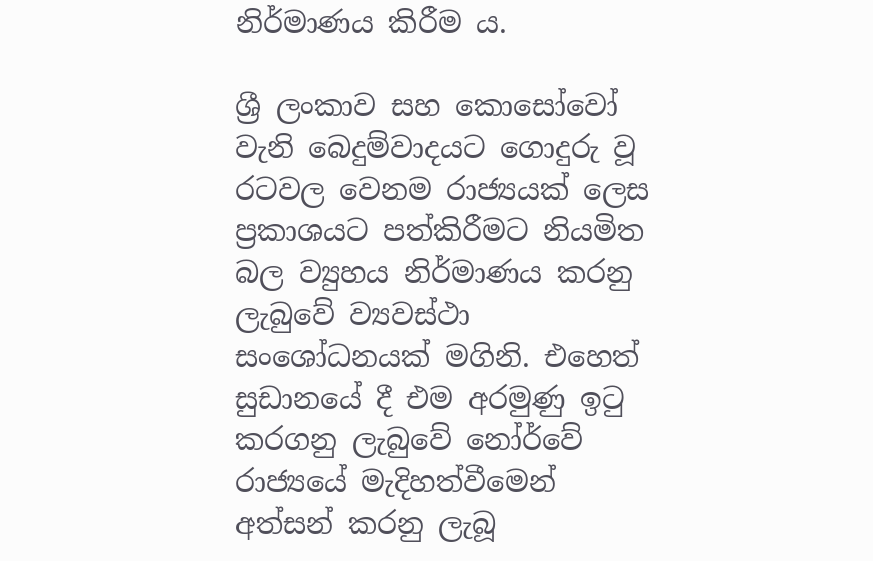නිර්මාණය කිරීම ය.

ශ්‍රී ලංකාව සහ කොසෝවෝ වැනි බෙදුම්වාදයට ගොදුරු වූ රටවල වෙනම රාජ්‍යයක් ලෙස ප්‍රකාශයට පත්කිරීමට නියමිත බල ව්‍යුහය නිර්මාණය කරනු ලැබුවේ ව්‍යවස්ථා සංශෝධනයක් මගිනි. එහෙත් සුඩානයේ දී එම අරමුණු ඉටු කරගනු ලැබුවේ නෝර්වේ රාජ්‍යයේ මැදිහත්වීමෙන් අත්සන් කරනු ලැබූ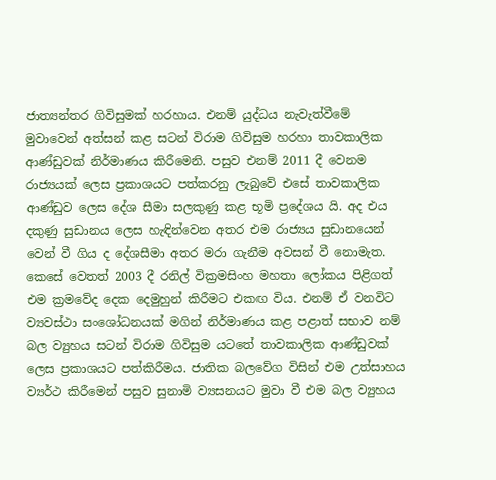ජාත්‍යන්තර ගිවිසුමක් හරහාය. එනම් යුද්ධය නැවැත්වීමේ මුවාවෙන් අත්සන් කළ සටන් විරාම ගිවිසුම හරහා තාවකාලික ආණ්ඩුවක් නිර්මාණය කිරීමෙනි. පසුව එනම් 2011 දී වෙනම රාජ්‍යයක් ලෙස ප්‍රකාශයට පත්කරනු ලැබුවේ එසේ තාවකාලික ආණ්ඩුව ලෙස දේශ සීමා සලකුණු කළ භූමි ප්‍රදේශය යි. අද එය දකුණු සුඩානය ලෙස හැඳින්වෙන අතර එම රාජ්‍යය සුඩානයෙන් වෙන් වී ගිය ද දේශසීමා අතර මරා ගැනීම අවසන් වී නොමැත. කෙසේ වෙතත් 2003 දී රනිල් වික්‍රමසිංහ මහතා ලෝකය පිළිගත් එම ක්‍රමවේද දෙක දෙමුහුන් කිරීමට එකඟ විය. එනම් ඒ වනවිට ව්‍යවස්ථා සංශෝධනයක් මගින් නිර්මාණය කළ පළාත් සභාව නම් බල ව්‍යුහය සටන් විරාම ගිවිසුම යටතේ තාවකාලික ආණ්ඩුවක් ලෙස ප්‍රකාශයට පත්කිරීමය. ජාතික බලවේග විසින් එම උත්සාහය ව්‍යර්ථ කිරීමෙන් පසුව සුනාමි ව්‍යසනයට මුවා වී එම බල ව්‍යුහය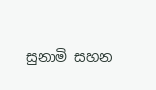සුනාමි සහන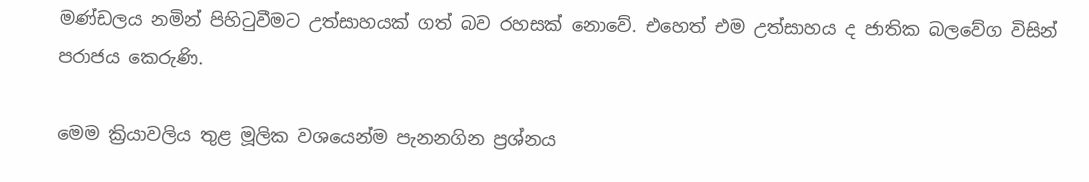මණ්ඩලය නමින් පිහිටුවීමට උත්සාහයක් ගත් බව රහසක් නොවේ. එහෙත් එම උත්සාහය ද ජාතික බලවේග විසින් පරාජය කෙරුණි.

මෙම ක්‍රියාවලිය තුළ මූලික වශයෙන්ම පැනනගින ප්‍රශ්නය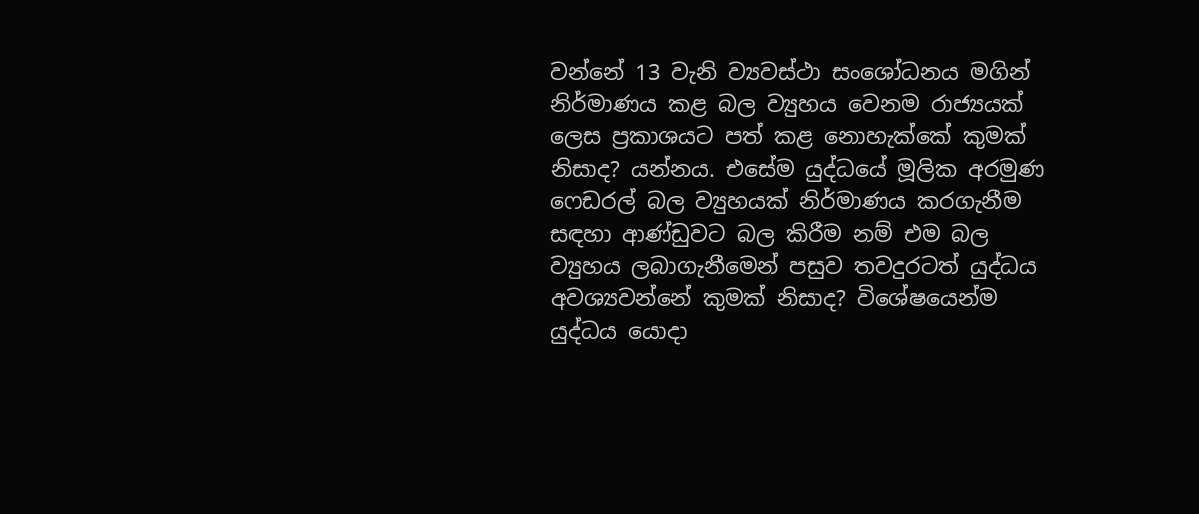වන්නේ 13 වැනි ව්‍යවස්ථා සංශෝධනය මගින් නිර්මාණය කළ බල ව්‍යුහය වෙනම රාජ්‍යයක් ලෙස ප්‍රකාශයට පත් කළ නොහැක්කේ කුමක් නිසාද? යන්නය. එසේම යුද්ධයේ මූලික අරමුණ ෆෙඩරල් බල ව්‍යුහයක් නිර්මාණය කරගැනීම සඳහා ආණ්ඩුවට බල කිරීම නම් එම බල ව්‍යුහය ලබාගැනීමෙන් පසුව තවදුරටත් යුද්ධය අවශ්‍යවන්නේ කුමක් නිසාද? විශේෂයෙන්ම යුද්ධය යොදා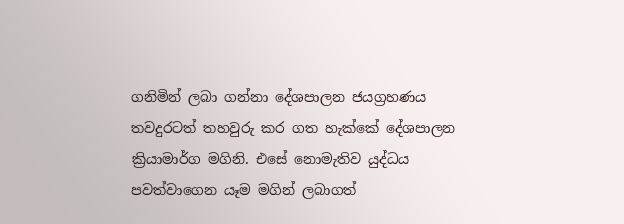ගනිමින් ලබා ගන්නා දේශපාලන ජයග්‍රහණය තවදුරටත් තහවුරු කර ගත හැක්කේ දේශපාලන ක්‍රියාමාර්ග මගිනි. එසේ නොමැතිව යුද්ධය පවත්වාගෙන යෑම මගින් ලබාගත්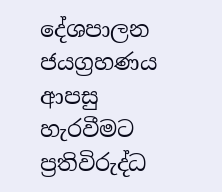දේශපාලන ජයග්‍රහණය ආපසු හැරවීමට ප්‍රතිවිරුද්ධ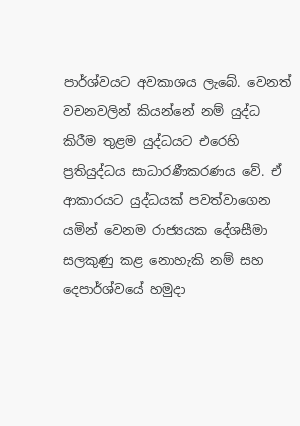පාර්ශ්වයට අවකාශය ලැබේ. වෙනත් වචනවලින් කියන්නේ නම් යුද්ධ කිරීම තුළම යුද්ධයට එරෙහි ප්‍රතියුද්ධය සාධාරණීකරණය වේ. ඒ ආකාරයට යුද්ධයක් පවත්වාගෙන යමින් වෙනම රාජ්‍යයක දේශසීමා සලකුණු කළ නොහැකි නම් සහ දෙපාර්ශ්වයේ හමුදා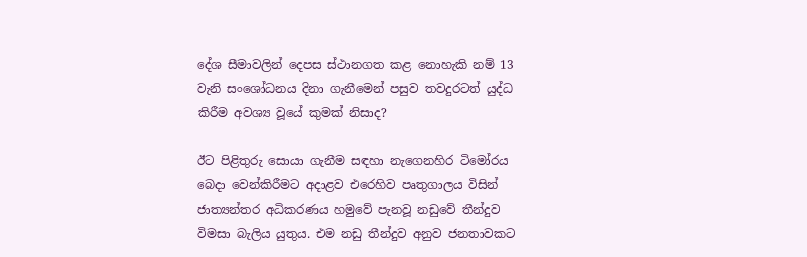දේශ සීමාවලින් දෙපස ස්ථානගත කළ නොහැකි නම් 13 වැනි සංශෝධනය දිනා ගැනීමෙන් පසුව තවදුරටත් යුද්ධ කිරීම අවශ්‍ය වූයේ කුමක් නිසාද?

ඊට පිළිතුරු සොයා ගැනීම සඳහා නැගෙනහිර ටිමෝරය බෙදා වෙන්කිරීමට අදාළව එරෙහිව පෘතුගාලය විසින් ජාත්‍යන්තර අධිකරණය හමුවේ පැනවූ නඩුවේ තීන්දුව විමසා බැලිය යුතුය. එම නඩු තීන්දුව අනුව ජනතාවකට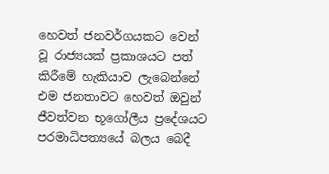හෙවත් ජනවර්ගයකට වෙන් වූ රාජ්‍යයක් ප්‍රකාශයට පත් කිරීමේ හැකියාව ලැබෙන්නේ එම ජනතාවට හෙවත් ඔවුන් ජීවත්වන භූගෝලීය ප්‍රදේශයට පරමාධිපත්‍යයේ බලය බෙදී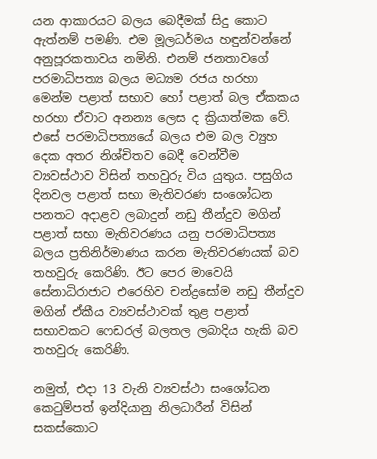යන ආකාරයට බලය බෙදීමක් සිදු කොට ඇත්නම් පමණි. එම මූලධර්මය හඳුන්වන්නේ අනුපූරකතාවය නමිනි. එනම් ජනතාවගේ පරමාධිපත්‍ය බලය මධ්‍යම රජය හරහා මෙන්ම පළාත් සභාව හෝ පළාත් බල ඒකකය හරහා ඒවාට අනන්‍ය ලෙස ද ක්‍රියාත්මක වේ. එසේ පරමාධිපත්‍යයේ බලය එම බල ව්‍යුහ දෙක අතර නිශ්චිතව බෙදී වෙන්වීම ව්‍යවස්ථාව විසින් තහවුරු විය යුතුය. පසුගිය දිනවල පළාත් සභා මැතිවරණ සංශෝධන පනතට අදාළව ලබාදුන් නඩු තීන්දුව මගින් පළාත් සභා මැතිවරණය යනු පරමාධිපත්‍ය බලය ප්‍රතිනිර්මාණය කරන මැතිවරණයක් බව තහවුරු කෙරිණි. ඊට පෙර මාවෙයි සේනාධිරාජාට එරෙහිව චන්ද්‍රසෝම නඩු තීන්දුව මගින් ඒකීය ව්‍යවස්ථාවක් තුළ පළාත් සභාවකට ෆෙඩරල් බලතල ලබාදිය හැකි බව තහවුරු කෙරිණි.

නමුත්, එදා 13 වැනි ව්‍යවස්ථා සංශෝධන කෙටුම්පත් ඉන්දියානු නිලධාරීන් විසින් සකස්කොට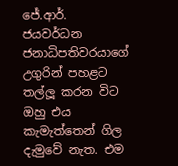ජේ.ආර්. ජයවර්ධන ජනාධිපතිවරයාගේ උගුරින් පහළට තල්ලූ කරන විට ඔහු එය කැමැත්තෙන් ගිල දැමුවේ නැත. එම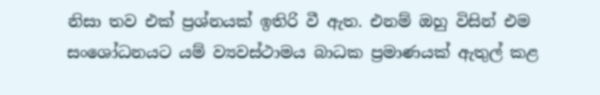නිසා තව එක් ප්‍රශ්නයක් ඉතිරි වී ඇත. එනම් ඔහු විසින් එම සංශෝධනයට යම් ව්‍යවස්ථාමය බාධක ප්‍රමාණයක් ඇතුල් කළ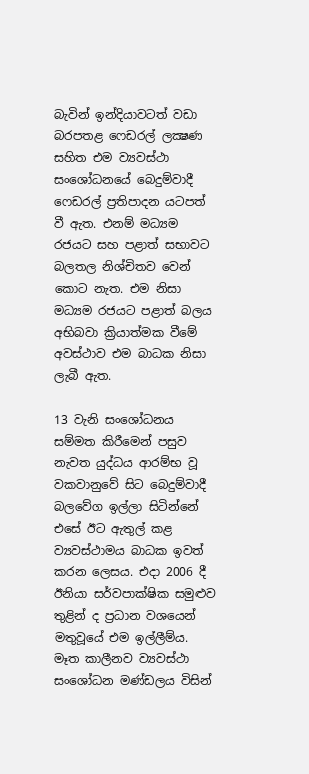බැවින් ඉන්දියාවටත් වඩා බරපතළ ෆෙඩරල් ලක්‍ෂණ සහිත එම ව්‍යවස්ථා සංශෝධනයේ බෙදුම්වාදී ෆෙඩරල් ප්‍රතිපාදන යටපත් වී ඇත. එනම් මධ්‍යම රජයට සහ පළාත් සභාවට බලතල නිශ්චිතව වෙන් කොට නැත. එම නිසා මධ්‍යම රජයට පළාත් බලය අභිබවා ක්‍රියාත්මක වීමේ අවස්ථාව එම බාධක නිසා ලැබී ඇත.

13 වැනි සංශෝධනය සම්මත කිරීමෙන් පසුව නැවත යුද්ධය ආරම්භ වූ වකවානුවේ සිට බෙදුම්වාදී බලවේග ඉල්ලා සිටින්නේ එසේ ඊට ඇතුල් කළ ව්‍යවස්ථාමය බාධක ඉවත් කරන ලෙසය. එදා 2006 දී ඊනියා සර්වපාක්ෂික සමුළුව තුළින් ද ප්‍රධාන වශයෙන් මතුවූයේ එම ඉල්ලීම්ය. මෑත කාලීනව ව්‍යවස්ථා සංශෝධන මණ්ඩලය විසින්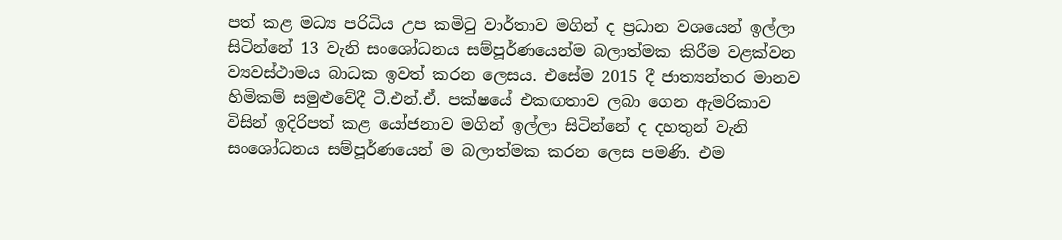පත් කළ මධ්‍ය පරිධිය උප කමිටු වාර්තාව මගින් ද ප්‍රධාන වශයෙන් ඉල්ලා සිටින්නේ 13 වැනි සංශෝධනය සම්පූර්ණයෙන්ම බලාත්මක කිරීම වළක්වන ව්‍යවස්ථාමය බාධක ඉවත් කරන ලෙසය. එසේම 2015 දී ජාත්‍යන්තර මානව හිමිකම් සමුළුවේදී ටී.එන්.ඒ. පක්ෂයේ එකඟතාව ලබා ගෙන ඇමරිකාව විසින් ඉදිරිපත් කළ යෝජනාව මගින් ඉල්ලා සිටින්නේ ද දහතුන් වැනි සංශෝධනය සම්පූර්ණයෙන් ම බලාත්මක කරන ලෙස පමණි. එම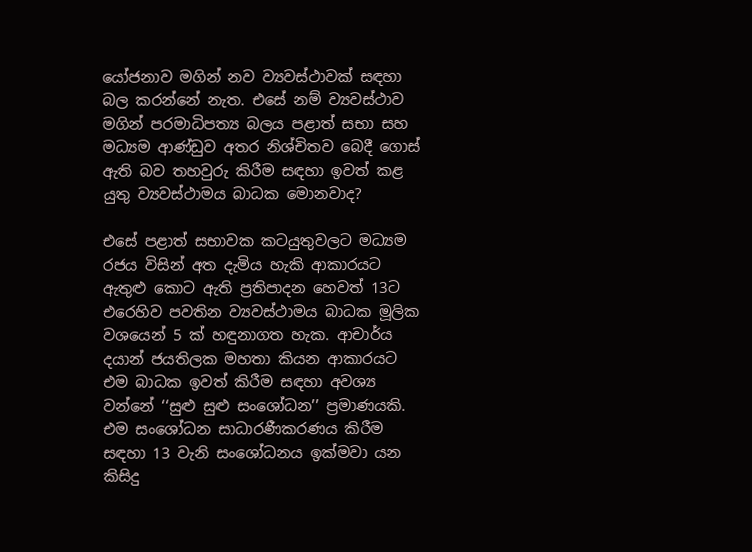යෝජනාව මගින් නව ව්‍යවස්ථාවක් සඳහා බල කරන්නේ නැත. එසේ නම් ව්‍යවස්ථාව මගින් පරමාධිපත්‍ය බලය පළාත් සභා සහ මධ්‍යම ආණ්ඩුව අතර නිශ්චිතව බෙදී ගොස් ඇති බව තහවුරු කිරීම සඳහා ඉවත් කළ යුතු ව්‍යවස්ථාමය බාධක මොනවාද?

එසේ පළාත් සභාවක කටයුතුවලට මධ්‍යම රජය විසින් අත දැමිය හැකි ආකාරයට ඇතුළු කොට ඇති ප්‍රතිපාදන හෙවත් 13ට එරෙහිව පවතින ව්‍යවස්ථාමය බාධක මූලික වශයෙන් 5 ක් හඳුනාගත හැක. ආචාර්ය දයාන් ජයතිලක මහතා කියන ආකාරයට එම බාධක ඉවත් කිරීම සඳහා අවශ්‍ය වන්නේ ‘‘සුළු සුළු සංශෝධන’’ ප්‍රමාණයකි. එම සංශෝධන සාධාරණීකරණය කිරීම සඳහා 13 වැනි සංශෝධනය ඉක්මවා යන කිසිදු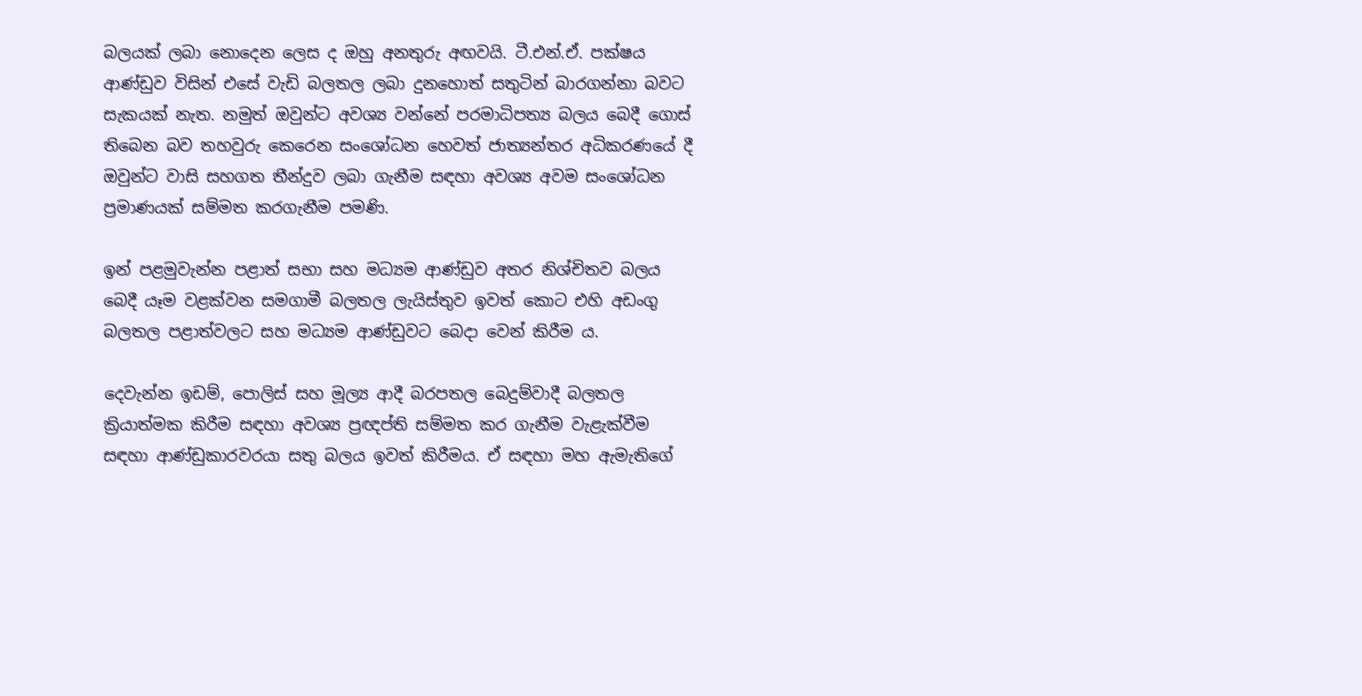බලයක් ලබා නොදෙන ලෙස ද ඔහු අනතුරු අඟවයි. ටී.එන්.ඒ. පක්ෂය ආණ්ඩුව විසින් එසේ වැඩි බලතල ලබා දුනහොත් සතුටින් බාරගන්නා බවට සැකයක් නැත. නමුත් ඔවුන්ට අවශ්‍ය වන්නේ පරමාධිපත්‍ය බලය බෙදී ගොස් තිබෙන බව තහවුරු කෙරෙන සංශෝධන හෙවත් ජාත්‍යන්තර අධිකරණයේ දී ඔවුන්ට වාසි සහගත තීන්දුව ලබා ගැනීම සඳහා අවශ්‍ය අවම සංශෝධන ප්‍රමාණයක් සම්මත කරගැනීම පමණි.

ඉන් පළමුවැන්න පළාත් සභා සහ මධ්‍යම ආණ්ඩුව අතර නිශ්චිතව බලය බෙදී යෑම වළක්වන සමගාමී බලතල ලැයිස්තුව ඉවත් කොට එහි අඩංගු බලතල පළාත්වලට සහ මධ්‍යම ආණ්ඩුවට බෙදා වෙන් කිරීම ය.

දෙවැන්න ඉඩම්, පොලිස් සහ මූල්‍ය ආදී බරපතල බෙදුම්වාදී බලතල ක්‍රියාත්මක කිරීම සඳහා අවශ්‍ය ප්‍රඥප්ති සම්මත කර ගැනීම වැළැක්වීම සඳහා ආණ්ඩුකාරවරයා සතු බලය ඉවත් කිරීමය. ඒ සඳහා මහ ඇමැතිගේ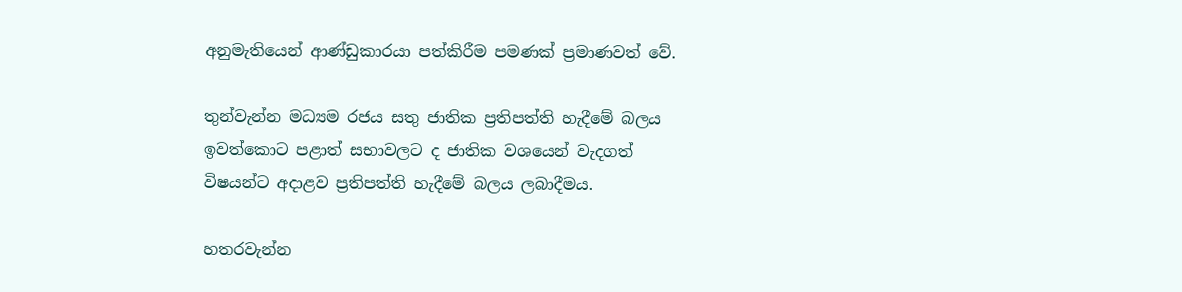අනුමැතියෙන් ආණ්ඩුකාරයා පත්කිරීම පමණක් ප්‍රමාණවත් වේ.

තුන්වැන්න මධ්‍යම රජය සතු ජාතික ප්‍රතිපත්ති හැදීමේ බලය ඉවත්කොට පළාත් සභාවලට ද ජාතික වශයෙන් වැදගත් විෂයන්ට අදාළව ප්‍රතිපත්ති හැදීමේ බලය ලබාදීමය.

හතරවැන්න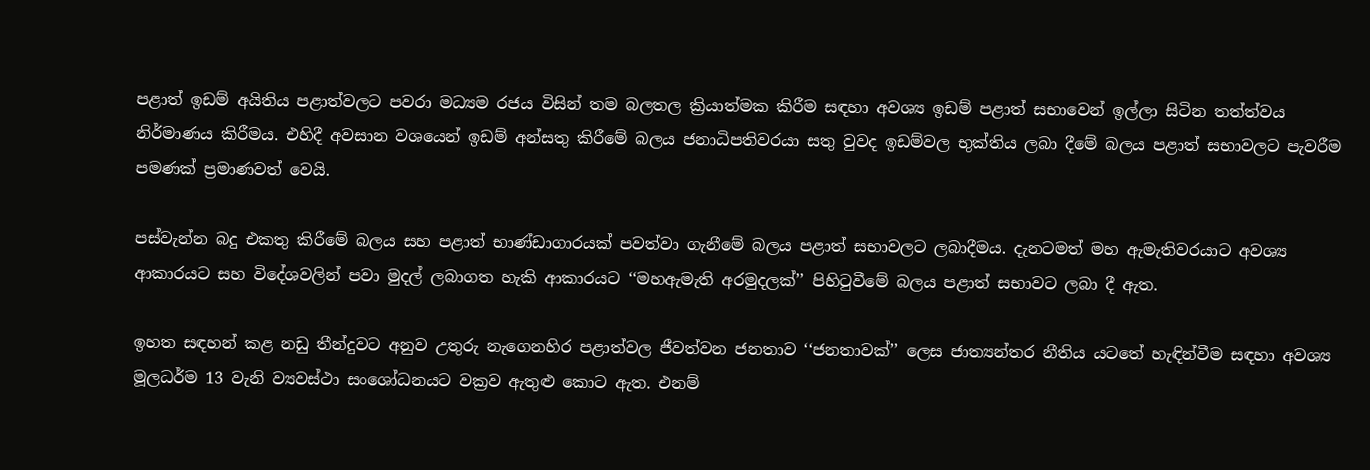පළාත් ඉඩම් අයිතිය පළාත්වලට පවරා මධ්‍යම රජය විසින් තම බලතල ක්‍රියාත්මක කිරීම සඳහා අවශ්‍ය ඉඩම් පළාත් සභාවෙන් ඉල්ලා සිටින තත්ත්වය නිර්මාණය කිරීමය. එහිදී අවසාන වශයෙන් ඉඩම් අන්සතු කිරීමේ බලය ජනාධිපතිවරයා සතු වුවද ඉඩම්වල භුක්තිය ලබා දීමේ බලය පළාත් සභාවලට පැවරීම පමණක් ප්‍රමාණවත් වෙයි.

පස්වැන්න බදු එකතු කිරීමේ බලය සහ පළාත් භාණ්ඩාගාරයක් පවත්වා ගැනීමේ බලය පළාත් සභාවලට ලබාදීමය. දැනටමත් මහ ඇමැතිවරයාට අවශ්‍ය ආකාරයට සහ විදේශවලින් පවා මුදල් ලබාගත හැකි ආකාරයට ‘‘මහඇමැති අරමුදලක්’’ පිහිටුවීමේ බලය පළාත් සභාවට ලබා දී ඇත.

ඉහත සඳහන් කළ නඩු තීන්දුවට අනුව උතුරු නැගෙනහිර පළාත්වල ජීවත්වන ජනතාව ‘‘ජනතාවක්’’ ලෙස ජාත්‍යන්තර නීතිය යටතේ හැඳින්වීම සඳහා අවශ්‍ය මූලධර්ම 13 වැනි ව්‍යවස්ථා සංශෝධනයට වක්‍රව ඇතුළු කොට ඇත. එනම්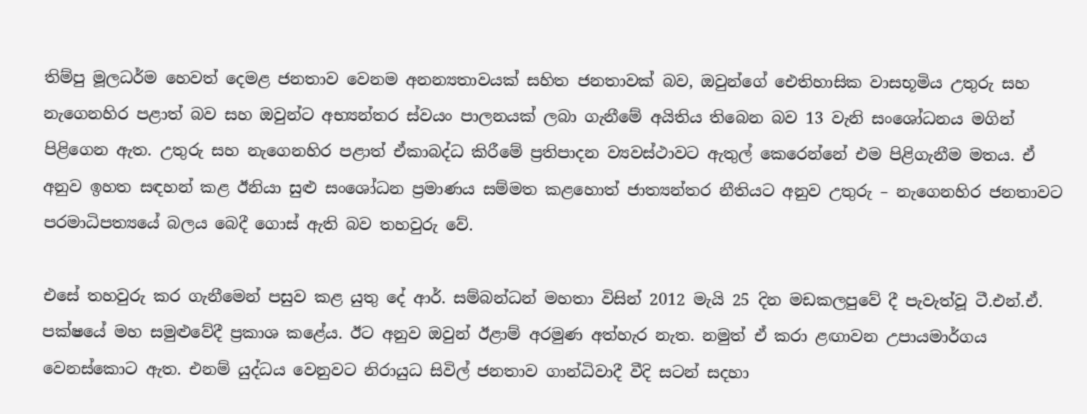තිම්පු මූලධර්ම හෙවත් දෙමළ ජනතාව වෙනම අනන්‍යතාවයක් සහිත ජනතාවක් බව, ඔවුන්ගේ ඓතිහාසික වාසභූමිය උතුරු සහ නැගෙනහිර පළාත් බව සහ ඔවුන්ට අභ්‍යන්තර ස්වයං පාලනයක් ලබා ගැනීමේ අයිතිය තිබෙන බව 13 වැනි සංශෝධනය මගින් පිළිගෙන ඇත. උතුරු සහ නැගෙනහිර පළාත් ඒකාබද්ධ කිරීමේ ප්‍රතිපාදන ව්‍යවස්ථාවට ඇතුල් කෙරෙන්නේ එම පිළිගැනීම මතය. ඒ අනුව ඉහත සඳහන් කළ ඊනියා සුළු සංශෝධන ප්‍රමාණය සම්මත කළහොත් ජාත්‍යන්තර නීතියට අනුව උතුරු – නැගෙනහිර ජනතාවට පරමාධිපත්‍යයේ බලය බෙදී ගොස් ඇති බව තහවුරු වේ.

එසේ තහවුරු කර ගැනීමෙන් පසුව කළ යුතු දේ ආර්. සම්බන්ධන් මහතා විසින් 2012 මැයි 25 දින මඩකලපුවේ දී පැවැත්වූ ටී.එන්.ඒ. පක්ෂයේ මහ සමුළුවේදී ප්‍රකාශ කළේය. ඊට අනුව ඔවුන් ඊළාම් අරමුණ අත්හැර නැත. නමුත් ඒ කරා ළඟාවන උපායමාර්ගය වෙනස්කොට ඇත. එනම් යුද්ධය වෙනුවට නිරායුධ සිවිල් ජනතාව ගාන්ධිවාදී වීදි සටන් සදහා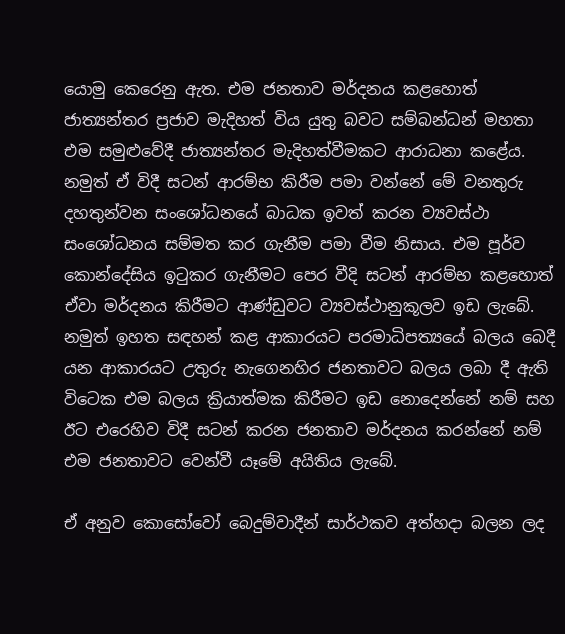යොමු කෙරෙනු ඇත. එම ජනතාව මර්දනය කළහොත් ජාත්‍යන්තර ප්‍රජාව මැදිහත් විය යුතු බවට සම්බන්ධන් මහතා එම සමුළුවේදී ජාත්‍යන්තර මැදිහත්වීමකට ආරාධනා කළේය. නමුත් ඒ විදී සටන් ආරම්භ කිරීම පමා වන්නේ මේ වනතුරු දහතුන්වන සංශෝධනයේ බාධක ඉවත් කරන ව්‍යවස්ථා සංශෝධනය සම්මත කර ගැනීම පමා වීම නිසාය. එම පූර්ව කොන්දේසිය ඉටුකර ගැනීමට පෙර වීදි සටන් ආරම්භ කළහොත් ඒවා මර්දනය කිරීමට ආණ්ඩුවට ව්‍යවස්ථානුකූලව ඉඩ ලැබේ. නමුත් ඉහත සඳහන් කළ ආකාරයට පරමාධිපත්‍යයේ බලය බෙදී යන ආකාරයට උතුරු නැගෙනහිර ජනතාවට බලය ලබා දී ඇති විටෙක එම බලය ක්‍රියාත්මක කිරීමට ඉඩ නොදෙන්නේ නම් සහ ඊට එරෙහිව විදී සටන් කරන ජනතාව මර්දනය කරන්නේ නම් එම ජනතාවට වෙන්වී යෑමේ අයිතිය ලැබේ.

ඒ අනුව කොසෝවෝ බෙදුම්වාදීන් සාර්ථකව අත්හදා බලන ලද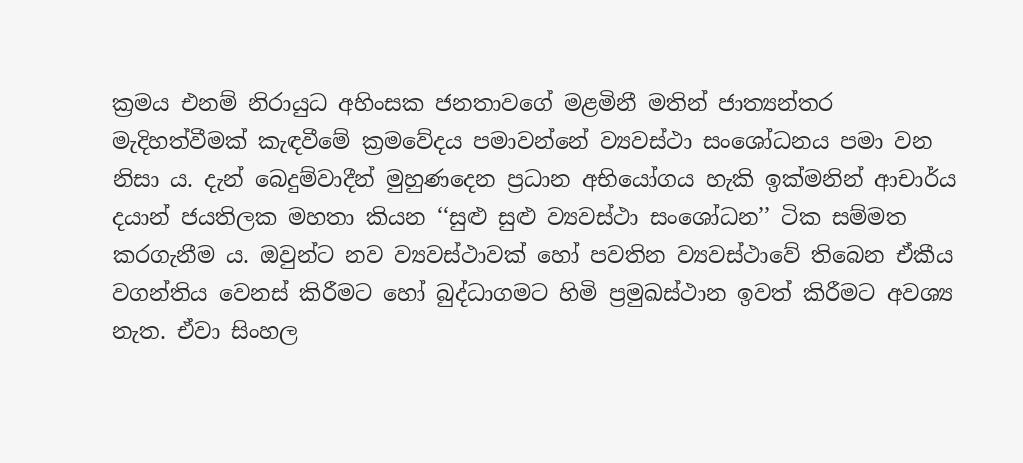ක්‍රමය එනම් නිරායුධ අහිංසක ජනතාවගේ මළමිනී මතින් ජාත්‍යන්තර මැදිහත්වීමක් කැඳවීමේ ක්‍රමවේදය පමාවන්නේ ව්‍යවස්ථා සංශෝධනය පමා වන නිසා ය. දැන් බෙදුම්වාදීන් මුහුණදෙන ප්‍රධාන අභියෝගය හැකි ඉක්මනින් ආචාර්ය දයාන් ජයතිලක මහතා කියන ‘‘සුළු සුළු ව්‍යවස්ථා සංශෝධන’’ ටික සම්මත කරගැනීම ය. ඔවුන්ට නව ව්‍යවස්ථාවක් හෝ පවතින ව්‍යවස්ථාවේ තිබෙන ඒකීය වගන්තිය වෙනස් කිරීමට හෝ බුද්ධාගමට හිමි ප්‍රමුඛස්ථාන ඉවත් කිරීමට අවශ්‍ය නැත. ඒවා සිංහල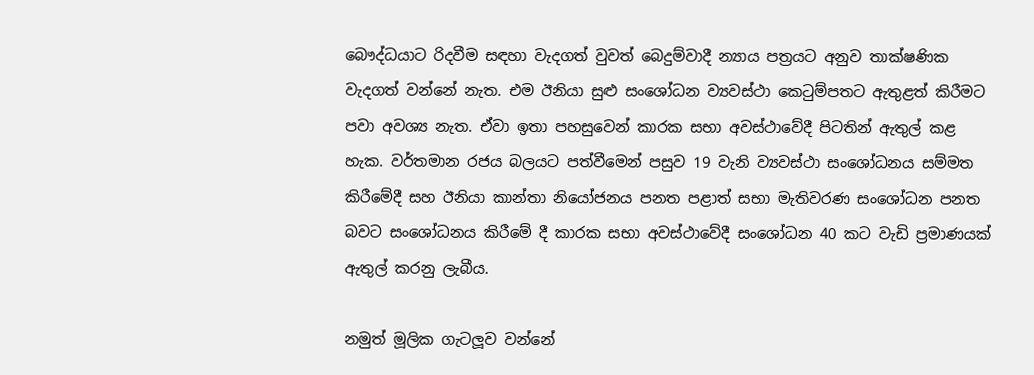බෞද්ධයාට රිදවීම සඳහා වැදගත් වුවත් බෙදුම්වාදී න්‍යාය පත්‍රයට අනුව තාක්ෂණික වැදගත් වන්නේ නැත. එම ඊනියා සුළු සංශෝධන ව්‍යවස්ථා කෙටුම්පතට ඇතුළත් කිරීමට පවා අවශ්‍ය නැත. ඒවා ඉතා පහසුවෙන් කාරක සභා අවස්ථාවේදී පිටතින් ඇතුල් කළ හැක. වර්තමාන රජය බලයට පත්වීමෙන් පසුව 19 වැනි ව්‍යවස්ථා සංශෝධනය සම්මත කිරීමේදී සහ ඊනියා කාන්තා නියෝජනය පනත පළාත් සභා මැතිවරණ සංශෝධන පනත බවට සංශෝධනය කිරීමේ දී කාරක සභා අවස්ථාවේදී සංශෝධන 40 කට වැඩි ප්‍රමාණයක් ඇතුල් කරනු ලැබීය.

නමුත් මූලික ගැටලූව වන්නේ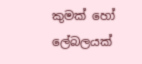කුමක් හෝ ලේබලයක්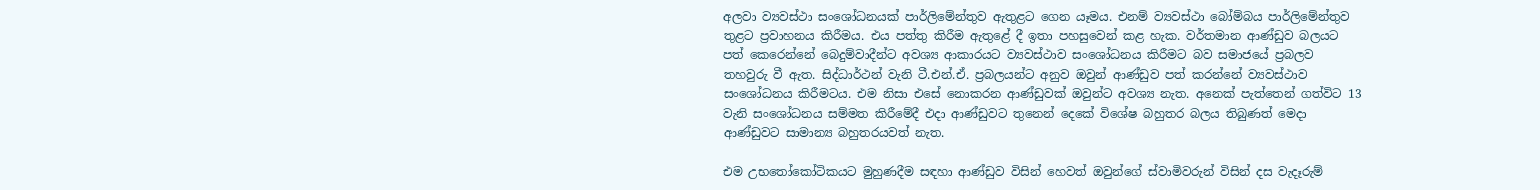අලවා ව්‍යවස්ථා සංශෝධනයක් පාර්ලිමේන්තුව ඇතුළට ගෙන යෑමය. එනම් ව්‍යවස්ථා බෝම්බය පාර්ලිමේන්තුව තුළට ප්‍රවාහනය කිරීමය. එය පත්තු කිරීම ඇතුළේ දී ඉතා පහසුවෙන් කළ හැක. වර්තමාන ආණ්ඩුව බලයට පත් කෙරෙන්නේ බෙදුම්වාදීන්ට අවශ්‍ය ආකාරයට ව්‍යවස්ථාව සංශෝධනය කිරීමට බව සමාජයේ ප්‍රබලව තහවුරු වී ඇත. සිද්ධාර්ථන් වැනි ටී.එන්.ඒ. ප්‍රබලයන්ට අනුව ඔවුන් ආණ්ඩුව පත් කරන්නේ ව්‍යවස්ථාව සංශෝධනය කිරීමටය. එම නිසා එසේ නොකරන ආණ්ඩුවක් ඔවුන්ට අවශ්‍ය නැත. අනෙක් පැත්තෙන් ගත්විට 13 වැනි සංශෝධනය සම්මත කිරීමේදී එදා ආණ්ඩුවට තුනෙන් දෙකේ විශේෂ බහුතර බලය තිබුණත් මෙදා ආණ්ඩුවට සාමාන්‍ය බහුතරයවත් නැත.

එම උභතෝකෝටිකයට මුහුණදීම සඳහා ආණ්ඩුව විසින් හෙවත් ඔවුන්ගේ ස්වාමිවරුන් විසින් දස වැදෑරුම්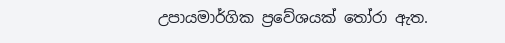උපායමාර්ගික ප්‍රවේශයක් තෝරා ඇත.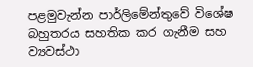පළමුවැන්න පාර්ලිමේන්තුවේ විශේෂ බහුතරය සහතික කර ගැනීම සහ ව්‍යවස්ථා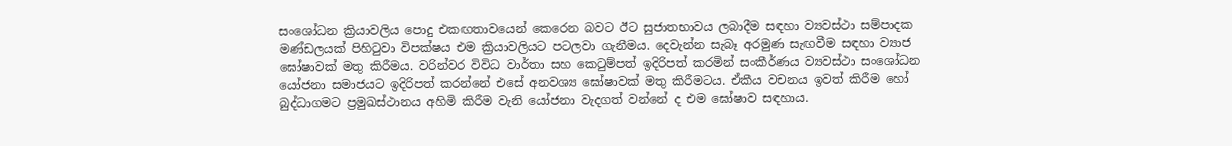සංශෝධන ක්‍රියාවලිය පොදු එකඟතාවයෙන් කෙරෙන බවට ඊට සුජාතභාවය ලබාදීම සඳහා ව්‍යවස්ථා සම්පාදක මණ්ඩලයක් පිහිටුවා විපක්ෂය එම ක්‍රියාවලියට පටලවා ගැනීමය. දෙවැන්න සැබෑ අරමුණ සැඟවීම සඳහා ව්‍යාජ ඝෝෂාවක් මතු කිරීමය. වරින්වර විවිධ වාර්තා සහ කෙටුම්පත් ඉදිරිපත් කරමින් සංකීර්ණය ව්‍යවස්ථා සංශෝධන යෝජනා සමාජයට ඉදිරිපත් කරන්නේ එසේ අනවශ්‍ය ඝෝෂාවක් මතු කිරීමටය. ඒකීය වචනය ඉවත් කිරීම හෝ බුද්ධාගමට ප්‍රමුඛස්ථානය අහිමි කිරීම වැනි යෝජනා වැදගත් වන්නේ ද එම ඝෝෂාව සඳහාය.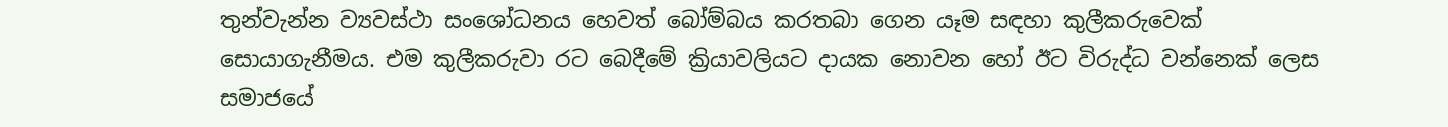තුන්වැන්න ව්‍යවස්ථා සංශෝධනය හෙවත් බෝම්බය කරතබා ගෙන යෑම සඳහා කුලීකරුවෙක් සොයාගැනීමය. එම කුලීකරුවා රට බෙදීමේ ක්‍රියාවලියට දායක නොවන හෝ ඊට විරුද්ධ වන්නෙක් ලෙස සමාජයේ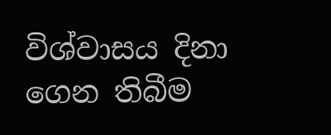විශ්වාසය දිනා ගෙන තිබීම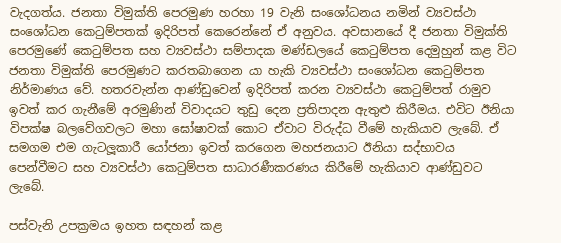වැදගත්ය. ජනතා විමුක්ති පෙරමුණ හරහා 19 වැනි සංශෝධනය නමින් ව්‍යවස්ථා සංශෝධන කෙටුම්පතක් ඉදිරිපත් කෙරෙන්නේ ඒ අනුවය. අවසානයේ දී ජනතා විමුක්ති පෙරමුණේ කෙටුම්පත සහ ව්‍යවස්ථා සම්පාදක මණ්ඩලයේ කෙටුම්පත දෙමුහුන් කළ විට ජනතා විමුක්ති පෙරමුණට කරතබාගෙන යා හැකි ව්‍යවස්ථා සංශෝධන කෙටුම්පත නිර්මාණය වේ. හතරවැන්න ආණ්ඩුවෙන් ඉදිරිපත් කරන ව්‍යවස්ථා කෙටුම්පත් රාමුව ඉවත් කර ගැනීමේ අරමුණින් විවාදයට තුඩු දෙන ප්‍රතිපාදන ඇතුළු කිරීමය. එවිට ඊනියා විපක්ෂ බලවේගවලට මහා ඝෝෂාවක් කොට ඒවාට විරුද්ධ වීමේ හැකියාව ලැබේ. ඒ සමගම එම ගැටලූකාරී යෝජනා ඉවත් කරගෙන මහජනයාට ඊනියා සද්භාවය පෙන්වීමට සහ ව්‍යවස්ථා කෙටුම්පත සාධාරණීකරණය කිරීමේ හැකියාව ආණ්ඩුවට ලැබේ.

පස්වැනි උපක්‍රමය ඉහත සඳහන් කළ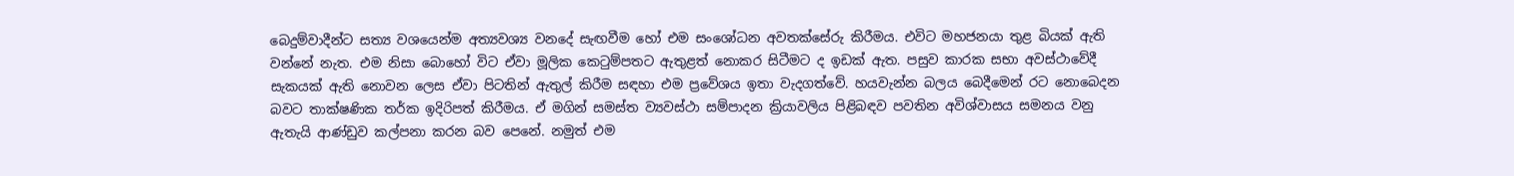බෙදුම්වාදීන්ට සත්‍ය වශයෙන්ම අත්‍යවශ්‍ය වනදේ සැඟවීම හෝ එම සංශෝධන අවතක්සේරු කිරීමය. එවිට මහජනයා තුළ බියක් ඇති වන්නේ නැත. එම නිසා බොහෝ විට ඒවා මූලික කෙටුම්පතට ඇතුළත් නොකර සිටීමට ද ඉඩක් ඇත. පසුව කාරක සභා අවස්ථාවේදී සැකයක් ඇති නොවන ලෙස ඒවා පිටතින් ඇතුල් කිරීම සඳහා එම ප්‍රවේශය ඉතා වැදගත්වේ. හයවැන්න බලය බෙදීමෙන් රට නොබෙදන බවට තාක්ෂණික තර්ක ඉදිරිපත් කිරීමය. ඒ මගින් සමස්ත ව්‍යවස්ථා සම්පාදන ක්‍රියාවලිය පිළිබඳව පවතින අවිශ්වාසය සමනය වනු ඇතැයි ආණ්ඩුව කල්පනා කරන බව පෙනේ. නමුත් එම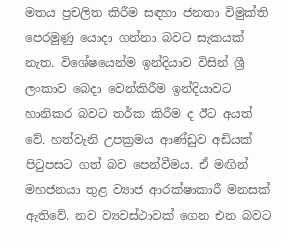මතය ප්‍රචලිත කිරීම සඳහා ජනතා විමුක්ති පෙරමුණු යොදා ගන්නා බවට සැකයක් නැත. විශේෂයෙන්ම ඉන්දියාව විසින් ශ්‍රී ලංකාව බෙදා වෙන්කිරීම ඉන්දියාවට හානිකර බවට තර්ක කිරීම ද ඊට අයත් වේ. හත්වැනි උපක්‍රමය ආණ්ඩුව අඩියක් පිටුපසට ගත් බව පෙන්වීමය. ඒ මඟින් මහජනයා තුළ ව්‍යාජ ආරක්ෂාකාරී මනසක් ඇතිවේ. නව ව්‍යවස්ථාවක් ගෙන එන බවට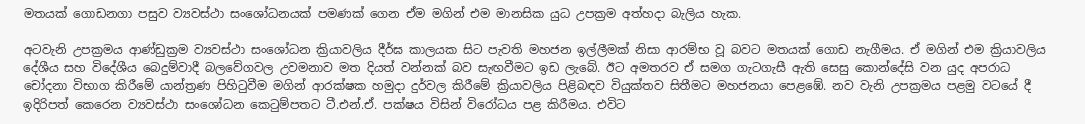මතයක් ගොඩනගා පසුව ව්‍යවස්ථා සංශෝධනයක් පමණක් ගෙන ඒම මගින් එම මානසික යුධ උපක්‍රම අත්හදා බැලිය හැක.

අටවැනි උපක්‍රමය ආණ්ඩුක්‍රම ව්‍යවස්ථා සංශෝධන ක්‍රියාවලිය දීර්ඝ කාලයක සිට පැවති මහජන ඉල්ලීමක් නිසා ආරම්භ වූ බවට මතයක් ගොඩ නැගීමය. ඒ මගින් එම ක්‍රියාවලිය දේශීය සහ විදේශීය බෙදුම්වාදී බලවේගවල උවමනාව මත දියත් වන්නක් බව සැඟවීමට ඉඩ ලැබේ. ඊට අමතරව ඒ සමග ගැටගැසී ඇති සෙසු කොන්දේසි වන යුද අපරාධ චෝදනා විභාග කිරීමේ යාන්ත්‍රණ පිහිටුවීම මගින් ආරක්ෂක හමුදා දුර්වල කිරීමේ ක්‍රියාවලිය පිළිබඳව වියුක්තව සිතීමට මහජනයා පෙළඹේ. නව වැනි උපක්‍රමය පළමු වටයේ දී ඉදිරිපත් කෙරෙන ව්‍යවස්ථා සංශෝධන කෙටුම්පතට ටී.එන්.ඒ. පක්ෂය විසින් විරෝධය පළ කිරීමය. එවිට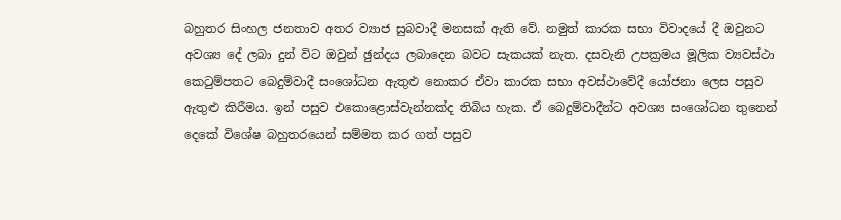බහුතර සිංහල ජනතාව අතර ව්‍යාජ සුබවාදී මනසක් ඇති වේ. නමුත් කාරක සභා විවාදයේ දී ඔවුනට අවශ්‍ය දේ ලබා දුන් විට ඔවුන් ඡුන්දය ලබාදෙන බවට සැකයක් නැත. දසවැනි උපක්‍රමය මූලික ව්‍යවස්ථා කෙටුම්පතට බෙදුම්වාදී සංශෝධන ඇතුළු නොකර ඒවා කාරක සභා අවස්ථාවේදී යෝජනා ලෙස පසුව ඇතුළු කිරීමය. ඉන් පසුව එකොළොස්වැන්නක්ද තිබිය හැක. ඒ බෙදුම්වාදීන්ට අවශ්‍ය සංශෝධන තුනෙන් දෙකේ විශේෂ බහුතරයෙන් සම්මත කර ගත් පසුව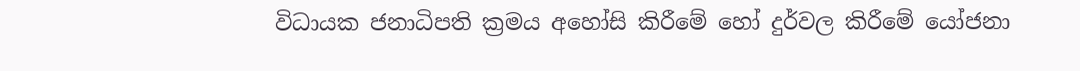විධායක ජනාධිපති ක්‍රමය අහෝසි කිරීමේ හෝ දුර්වල කිරීමේ යෝජනා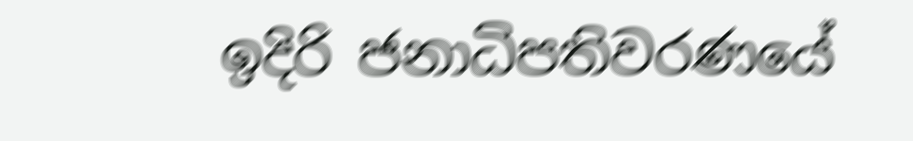ඉදිරි ජනාධිපතිවරණයේ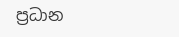ප්‍රධාන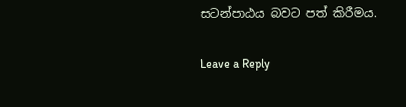සටන්පාඨය බවට පත් කිරීමය.

Leave a Reply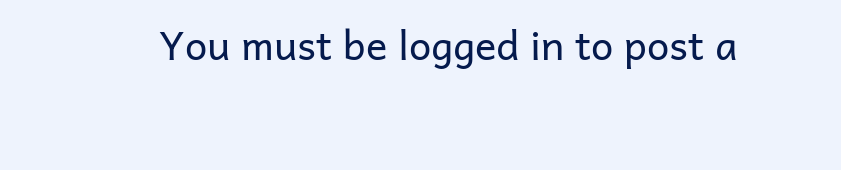You must be logged in to post a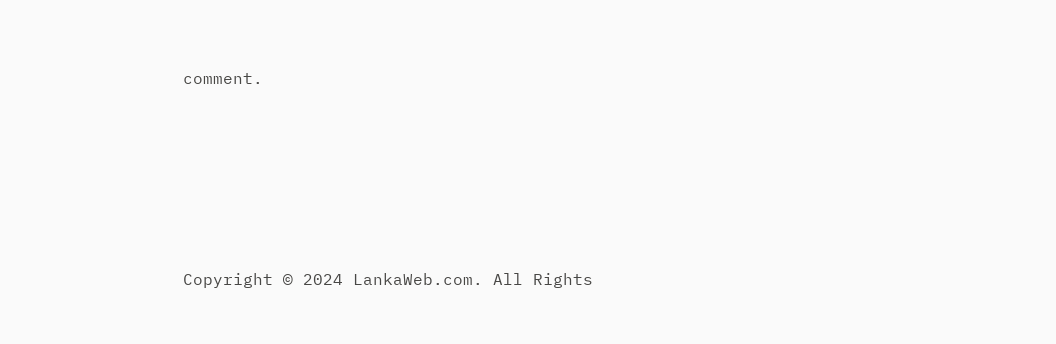comment.






Copyright © 2024 LankaWeb.com. All Rights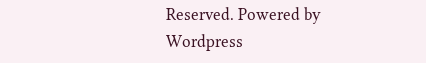Reserved. Powered by Wordpress